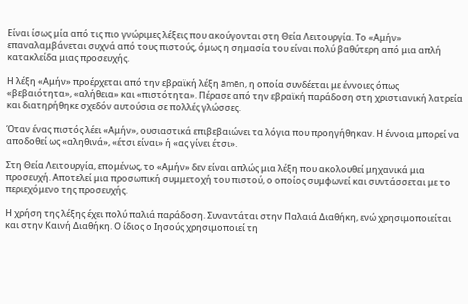Είναι ίσως μία από τις πιο γνώριμες λέξεις που ακούγονται στη Θεία Λειτουργία. Το «Αμήν» επαναλαμβάνεται συχνά από τους πιστούς, όμως η σημασία του είναι πολύ βαθύτερη από μια απλή κατακλείδα μιας προσευχής.

Η λέξη «Αμήν» προέρχεται από την εβραϊκή λέξη āmēn, η οποία συνδέεται με έννοιες όπως «βεβαιότητα», «αλήθεια» και «πιστότητα». Πέρασε από την εβραϊκή παράδοση στη χριστιανική λατρεία και διατηρήθηκε σχεδόν αυτούσια σε πολλές γλώσσες.

Όταν ένας πιστός λέει «Αμήν», ουσιαστικά επιβεβαιώνει τα λόγια που προηγήθηκαν. Η έννοια μπορεί να αποδοθεί ως «αληθινά», «έτσι είναι» ή «ας γίνει έτσι».

Στη Θεία Λειτουργία, επομένως, το «Αμήν» δεν είναι απλώς μια λέξη που ακολουθεί μηχανικά μια προσευχή. Αποτελεί μια προσωπική συμμετοχή του πιστού, ο οποίος συμφωνεί και συντάσσεται με το περιεχόμενο της προσευχής.

Η χρήση της λέξης έχει πολύ παλιά παράδοση. Συναντάται στην Παλαιά Διαθήκη, ενώ χρησιμοποιείται και στην Καινή Διαθήκη. Ο ίδιος ο Ιησούς χρησιμοποιεί τη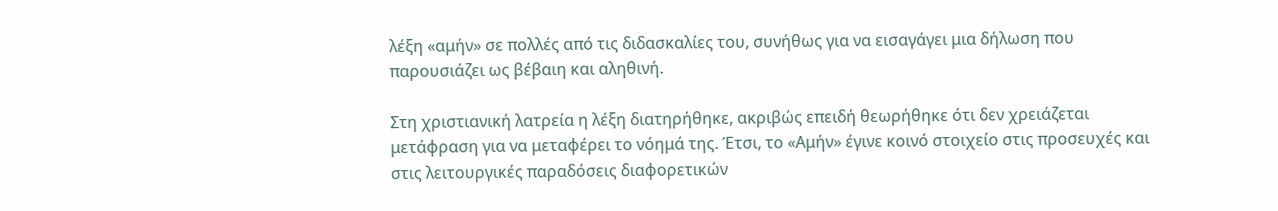λέξη «αμήν» σε πολλές από τις διδασκαλίες του, συνήθως για να εισαγάγει μια δήλωση που παρουσιάζει ως βέβαιη και αληθινή.

Στη χριστιανική λατρεία η λέξη διατηρήθηκε, ακριβώς επειδή θεωρήθηκε ότι δεν χρειάζεται μετάφραση για να μεταφέρει το νόημά της. Έτσι, το «Αμήν» έγινε κοινό στοιχείο στις προσευχές και στις λειτουργικές παραδόσεις διαφορετικών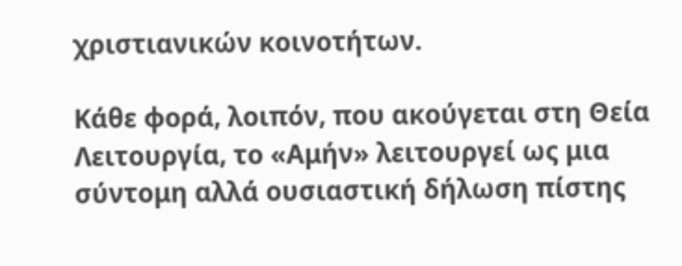χριστιανικών κοινοτήτων.

Κάθε φορά, λοιπόν, που ακούγεται στη Θεία Λειτουργία, το «Αμήν» λειτουργεί ως μια σύντομη αλλά ουσιαστική δήλωση πίστης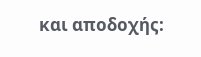και αποδοχής: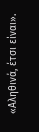«Αληθινά, έτσι είναι».